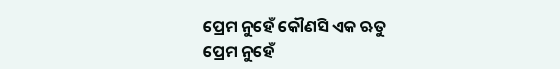ପ୍ରେମ ନୁହେଁ କୌଣସି ଏକ ଋତୁ
ପ୍ରେମ ନୁହେଁ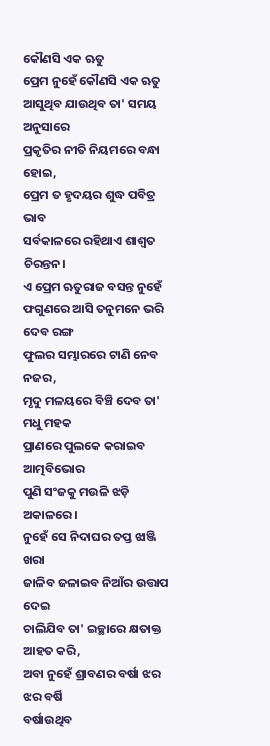କୌଣସି ଏକ ଋତୁ
ପ୍ରେମ ନୁହେଁ କୌଣସି ଏକ ଋତୁ
ଆସୁଥିବ ଯାଉଥିବ ତା' ସମୟ ଅନୁସାରେ
ପ୍ରକୃତିର ନୀତି ନିୟମରେ ବନ୍ଧା ହୋଇ,
ପ୍ରେମ ତ ହୃଦୟର ଶୁଦ୍ଧ ପବିତ୍ର ଭାବ
ସର୍ବକାଳରେ ରହିଥାଏ ଶାଶ୍ଵତ ଚିରନ୍ତନ।
ଏ ପ୍ରେମ ଋତୁରାଜ ବସନ୍ତ ନୁହେଁ
ଫଗୁଣରେ ଆସି ତନୁମନେ ଭରି ଦେବ ରଙ୍ଗ
ଫୁଲର ସମ୍ଭାରରେ ଟାଣି ନେବ ନଜର,
ମୃଦୁ ମଳୟରେ ବିଞ୍ଚି ଦେବ ତା' ମଧୁ ମହକ
ପ୍ରାଣରେ ପୁଲକେ କରାଇବ ଆତ୍ମବିଭୋର
ପୁଣି ସଂଜକୁ ମଉଳି ଝଡ଼ି ଅକାଳରେ।
ନୁହେଁ ସେ ନିଦାଘର ତପ୍ତ ଝାଞ୍ଜି ଖରା
ଜାଳିବ ଜଳାଇବ ନିଆଁର ଉତ୍ତାପ ଦେଇ
ଚାଲିଯିବ ତା' ଇଚ୍ଛାରେ କ୍ଷତାକ୍ତ ଆହତ କରି,
ଅବା ନୁହେଁ ଶ୍ରାବଣର ବର୍ଷା ଝର ଝର ବର୍ଷି
ବର୍ଷାଉଥିବ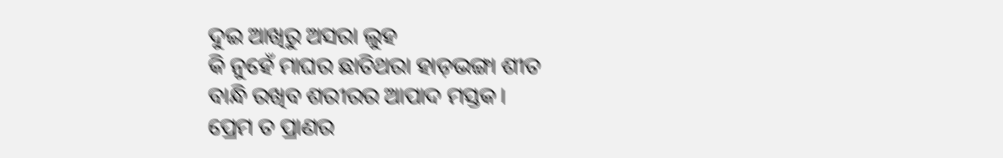ଦୁଇ ଆଖିରୁ ଅସରା ଲୁହ
କି ନୁହେଁ ମାଘର ଛାତିଥରା ହାଡ଼ଭଙ୍ଗା ଶୀତ
ବାନ୍ଧି ରଖିବ ଶରୀରର ଆପାଦ ମସ୍ତକ।
ପ୍ରେମ ତ ପ୍ରାଣର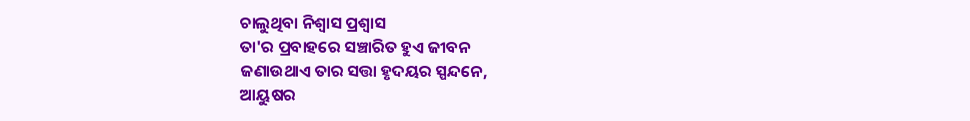ଚାଲୁଥିବା ନିଶ୍ଵାସ ପ୍ରଶ୍ଵାସ
ତା'ର ପ୍ରବାହରେ ସଞ୍ଚାରିତ ହୁଏ ଜୀବନ
ଜଣାଉଥାଏ ତାର ସତ୍ତା ହୃଦୟର ସ୍ପନ୍ଦନେ,
ଆୟୁଷର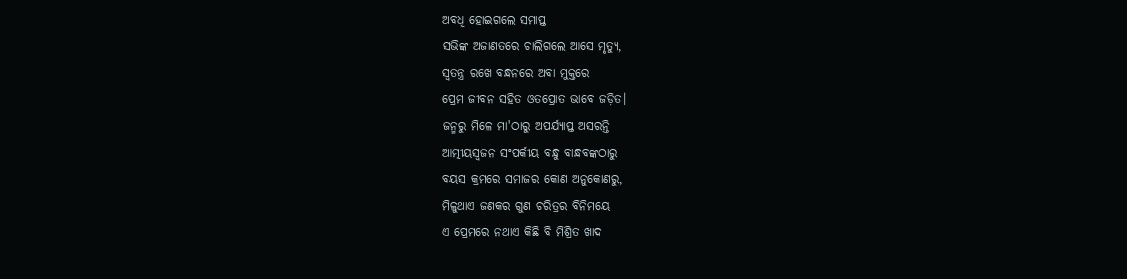ଅବଧି ହୋଇଗଲେ ସମାପ୍ତ
ସଭିଙ୍କ ଅଜାଣତରେ ଚାଲିଗଲେ ଆସେ ମୃତ୍ୟୁ,
ସ୍ଵତନ୍ତ୍ର ରଖେ ବନ୍ଧନରେ ଅବା ମୁକ୍ତରେ
ପ୍ରେମ ଜୀବନ ସହିତ ଓତପ୍ରୋତ ଭାବେ ଜଡ଼ିତ।
ଜନ୍ମରୁ ମିଳେ ମା'ଠାରୁ ଅପର୍ଯ୍ୟାପ୍ତ ଅସରନ୍ତି
ଆତ୍ମୀୟସ୍ଵଜନ ସଂପର୍କୀୟ ବନ୍ଧୁ ବାନ୍ଧବଙ୍କଠାରୁ
ବୟସ କ୍ରମରେ ସମାଜର କୋଣ ଅନୁକୋଣରୁ,
ମିଳୁଥାଏ ଜଣକର ଗୁଣ ଚରିତ୍ରର ବିନିମୟେ
ଏ ପ୍ରେମରେ ନଥାଏ କିଛି ବି ମିଶ୍ରିତ ଖାଦ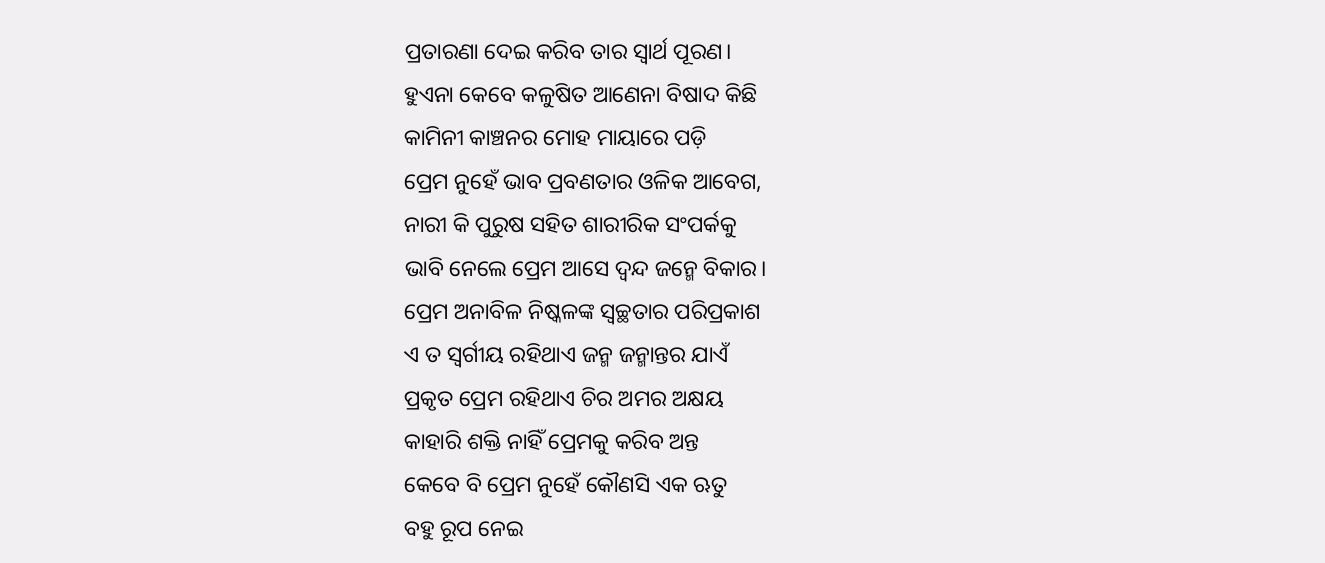ପ୍ରତାରଣା ଦେଇ କରିବ ତାର ସ୍ବାର୍ଥ ପୂରଣ।
ହୁଏନା କେବେ କଳୁଷିତ ଆଣେନା ବିଷାଦ କିଛି
କାମିନୀ କାଞ୍ଚନର ମୋହ ମାୟାରେ ପଡ଼ି
ପ୍ରେମ ନୁହେଁ ଭାବ ପ୍ରବଣତାର ଓଳିକ ଆବେଗ,
ନାରୀ କି ପୁରୁଷ ସହିତ ଶାରୀରିକ ସଂପର୍କକୁ
ଭାବି ନେଲେ ପ୍ରେମ ଆସେ ଦ୍ଵନ୍ଦ ଜନ୍ମେ ବିକାର।
ପ୍ରେମ ଅନାବିଳ ନିଷ୍କଳଙ୍କ ସ୍ଵଚ୍ଛତାର ପରିପ୍ରକାଶ
ଏ ତ ସ୍ୱର୍ଗୀୟ ରହିଥାଏ ଜନ୍ମ ଜନ୍ମାନ୍ତର ଯାଏଁ
ପ୍ରକୃତ ପ୍ରେମ ରହିଥାଏ ଚିର ଅମର ଅକ୍ଷୟ
କାହାରି ଶକ୍ତି ନାହିଁ ପ୍ରେମକୁ କରିବ ଅନ୍ତ
କେବେ ବି ପ୍ରେମ ନୁହେଁ କୌଣସି ଏକ ଋତୁ
ବହୁ ରୂପ ନେଇ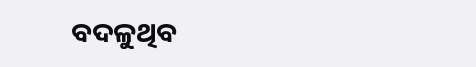ବଦଳୁଥିବ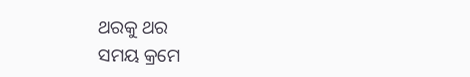ଥରକୁ ଥର
ସମୟ କ୍ରମେ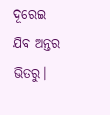ଦୂରେଇ ଯିବ ଅନ୍ତର ଭିତରୁ।